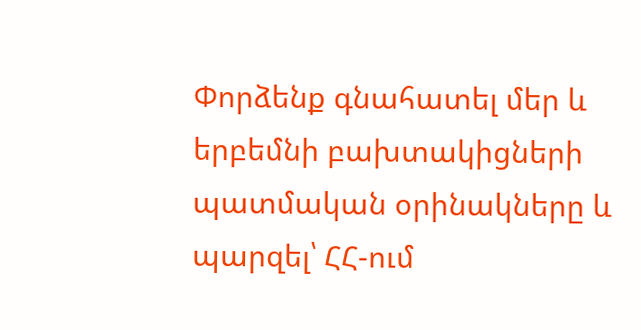Փորձենք գնահատել մեր և երբեմնի բախտակիցների պատմական օրինակները և պարզել՝ ՀՀ-ում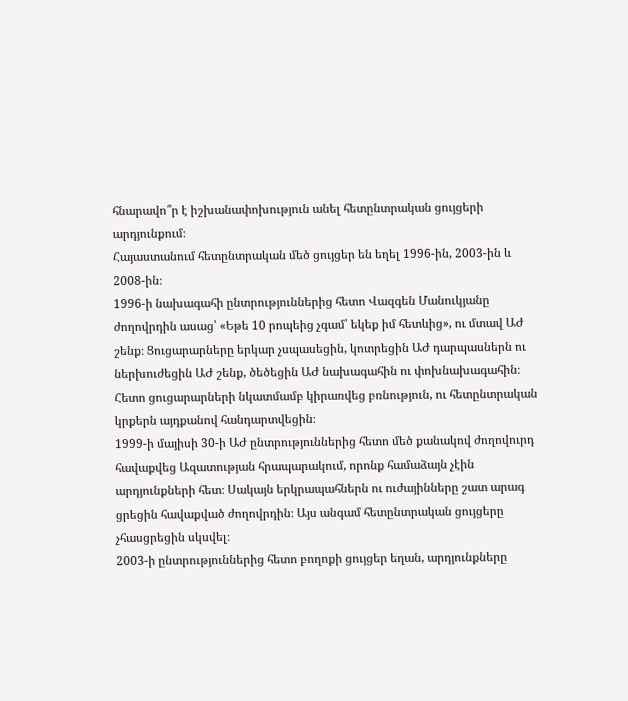հնարավո՞ր է իշխանափոխություն անել հետընտրական ցույցերի արդյունքում։
Հայաստանում հետընտրական մեծ ցույցեր են եղել 1996-ին, 2003-ին և 2008-ին։
1996-ի նախագահի ընտրություններից հետո Վազգեն Մանուկյանը ժողովրդին ասաց՝ «Եթե 10 րոպեից չգամ՝ եկեք իմ հետևից», ու մտավ ԱԺ շենք։ Ցուցարարները երկար չսպասեցին, կոտրեցին ԱԺ դարպասներն ու ներխուժեցին ԱԺ շենք, ծեծեցին ԱԺ նախագահին ու փոխնախագահին։ Հետո ցուցարարների նկատմամբ կիրառվեց բռնություն, ու հետընտրական կրքերն այդքանով հանդարտվեցին։
1999-ի մայիսի 30-ի ԱԺ ընտրություններից հետո մեծ քանակով ժողովուրդ հավաքվեց Ազատության հրապարակում, որոնք համաձայն չէին արդյունքների հետ։ Սակայն երկրապահներն ու ուժայինները շատ արագ ցրեցին հավաքված ժողովրդին։ Այս անգամ հետընտրական ցույցերը չհասցրեցին սկսվել։
2003-ի ընտրություններից հետո բողոքի ցույցեր եղան, արդյունքները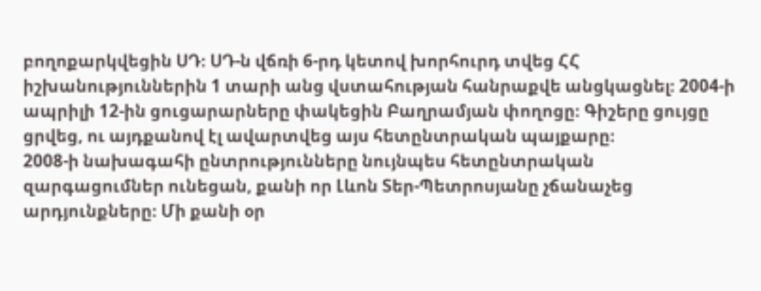բողոքարկվեցին ՍԴ։ ՍԴ-ն վճռի 6-րդ կետով խորհուրդ տվեց ՀՀ իշխանություններին 1 տարի անց վստահության հանրաքվե անցկացնել։ 2004-ի ապրիլի 12-ին ցուցարարները փակեցին Բաղրամյան փողոցը։ Գիշերը ցույցը ցրվեց, ու այդքանով էլ ավարտվեց այս հետընտրական պայքարը։
2008-ի նախագահի ընտրությունները նույնպես հետընտրական զարգացումներ ունեցան, քանի որ Լևոն Տեր-Պետրոսյանը չճանաչեց արդյունքները։ Մի քանի օր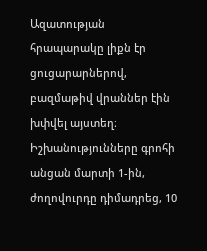Ազատության հրապարակը լիքն էր ցուցարարներով, բազմաթիվ վրաններ էին խփվել այստեղ։ Իշխանությունները գրոհի անցան մարտի 1-ին, ժողովուրդը դիմադրեց, 10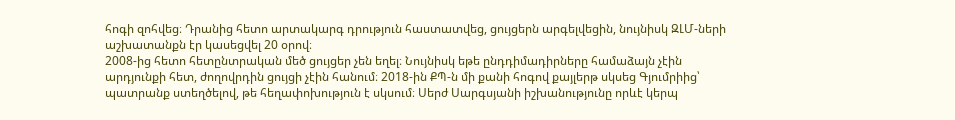հոգի զոհվեց։ Դրանից հետո արտակարգ դրություն հաստատվեց, ցույցերն արգելվեցին, նույնիսկ ԶԼՄ-ների աշխատանքն էր կասեցվել 20 օրով։
2008-ից հետո հետընտրական մեծ ցույցեր չեն եղել։ Նույնիսկ եթե ընդդիմադիրները համաձայն չէին արդյունքի հետ, ժողովրդին ցույցի չէին հանում։ 2018-ին ՔՊ-ն մի քանի հոգով քայլերթ սկսեց Գյումրիից՝ պատրանք ստեղծելով, թե հեղափոխություն է սկսում։ Սերժ Սարգսյանի իշխանությունը որևէ կերպ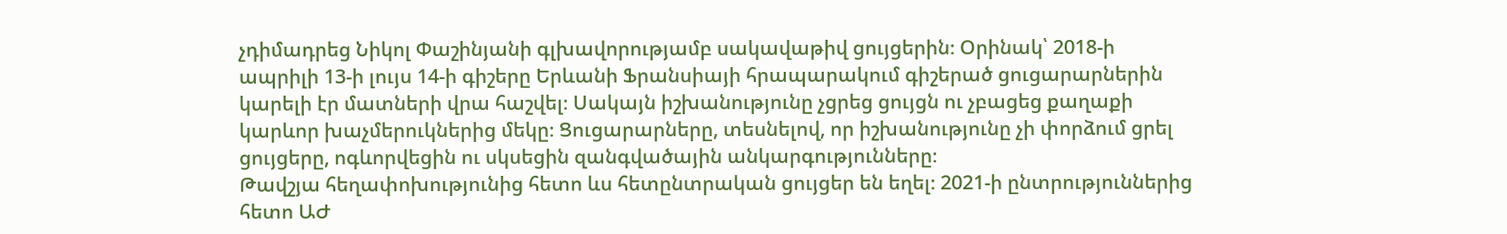չդիմադրեց Նիկոլ Փաշինյանի գլխավորությամբ սակավաթիվ ցույցերին։ Օրինակ՝ 2018-ի ապրիլի 13-ի լույս 14-ի գիշերը Երևանի Ֆրանսիայի հրապարակում գիշերած ցուցարարներին կարելի էր մատների վրա հաշվել։ Սակայն իշխանությունը չցրեց ցույցն ու չբացեց քաղաքի կարևոր խաչմերուկներից մեկը։ Ցուցարարները, տեսնելով, որ իշխանությունը չի փորձում ցրել ցույցերը, ոգևորվեցին ու սկսեցին զանգվածային անկարգությունները։
Թավշյա հեղափոխությունից հետո ևս հետընտրական ցույցեր են եղել։ 2021-ի ընտրություններից հետո ԱԺ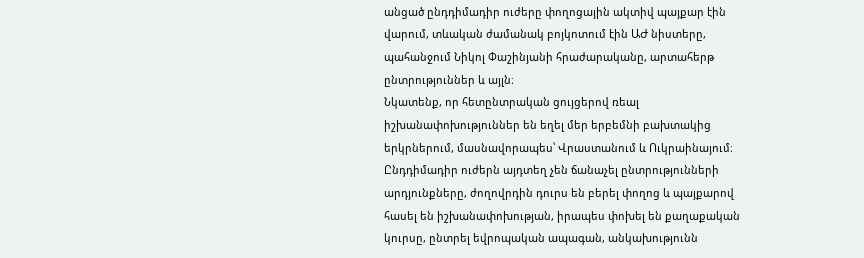անցած ընդդիմադիր ուժերը փողոցային ակտիվ պայքար էին վարում, տևական ժամանակ բոյկոտում էին ԱԺ նիստերը, պահանջում Նիկոլ Փաշինյանի հրաժարականը, արտահերթ ընտրություններ և այլն։
Նկատենք, որ հետընտրական ցույցերով ռեալ իշխանափոխություններ են եղել մեր երբեմնի բախտակից երկրներում, մասնավորապես՝ Վրաստանում և Ուկրաինայում։ Ընդդիմադիր ուժերն այդտեղ չեն ճանաչել ընտրությունների արդյունքները, ժողովրդին դուրս են բերել փողոց և պայքարով հասել են իշխանափոխության, իրապես փոխել են քաղաքական կուրսը, ընտրել եվրոպական ապագան, անկախությունն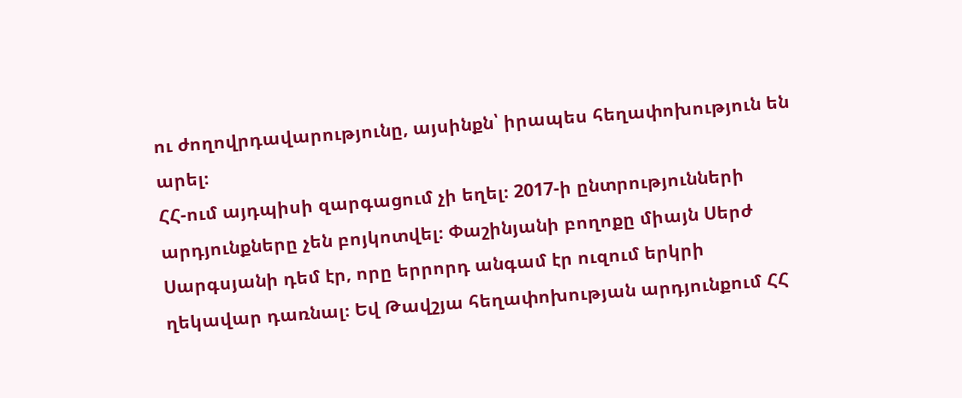ու ժողովրդավարությունը, այսինքն՝ իրապես հեղափոխություն են արել։
ՀՀ-ում այդպիսի զարգացում չի եղել։ 2017-ի ընտրությունների արդյունքները չեն բոյկոտվել։ Փաշինյանի բողոքը միայն Սերժ Սարգսյանի դեմ էր, որը երրորդ անգամ էր ուզում երկրի ղեկավար դառնալ։ Եվ Թավշյա հեղափոխության արդյունքում ՀՀ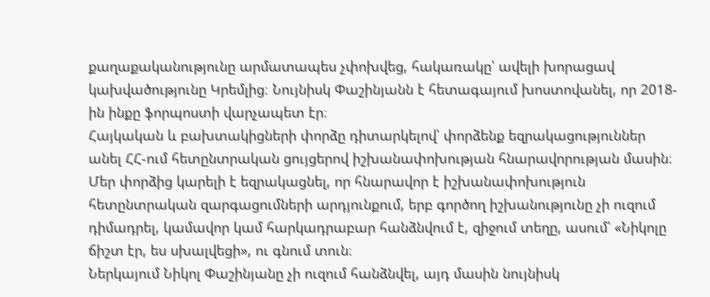քաղաքականությունը արմատապես չփոխվեց, հակառակը՝ ավելի խորացավ կախվածությունը Կրեմլից։ Նույնիսկ Փաշինյանն է հետագայում խոստովանել, որ 2018-ին ինքը ֆորպոստի վարչապետ էր։
Հայկական և բախտակիցների փորձը դիտարկելով՝ փորձենք եզրակացություններ անել ՀՀ-ում հետընտրական ցույցերով իշխանափոխության հնարավորության մասին։
Մեր փորձից կարելի է եզրակացնել, որ հնարավոր է իշխանափոխություն հետընտրական զարգացումների արդյունքում, երբ գործող իշխանությունը չի ուզում դիմադրել, կամավոր կամ հարկադրաբար հանձնվում է, զիջում տեղը, ասում՝ «Նիկոլը ճիշտ էր, ես սխալվեցի», ու գնում տուն։
Ներկայում Նիկոլ Փաշինյանը չի ուզում հանձնվել, այդ մասին նույնիսկ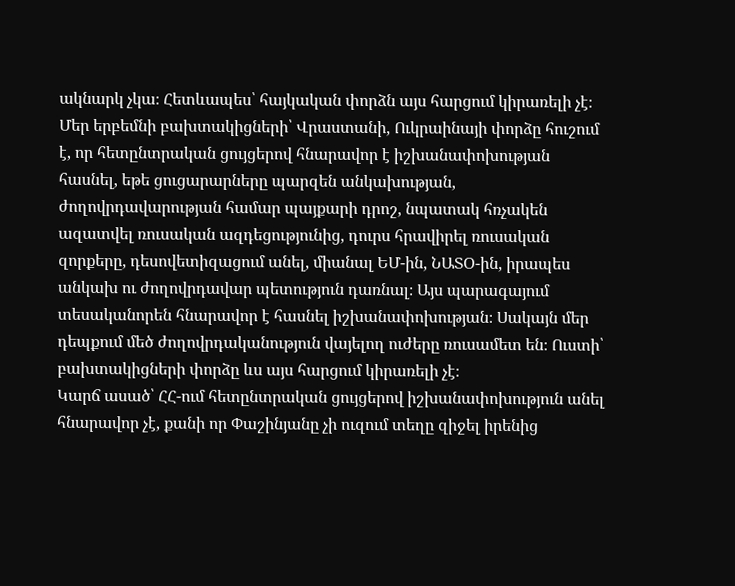ակնարկ չկա։ Հետևապես՝ հայկական փորձն այս հարցում կիրառելի չէ։
Մեր երբեմնի բախտակիցների՝ Վրաստանի, Ուկրաինայի փորձը հուշում է, որ հետընտրական ցույցերով հնարավոր է իշխանափոխության հասնել, եթե ցուցարարները պարզեն անկախության, ժողովրդավարության համար պայքարի դրոշ, նպատակ հռչակեն ազատվել ռուսական ազդեցությունից, դուրս հրավիրել ռուսական զորքերը, դեսովետիզացում անել, միանալ ԵՄ-ին, ՆԱՏՕ-ին, իրապես անկախ ու ժողովրդավար պետություն դառնալ։ Այս պարագայում տեսականորեն հնարավոր է հասնել իշխանափոխության։ Սակայն մեր դեպքում մեծ ժողովրդականություն վայելող ուժերը ռուսամետ են։ Ուստի՝ բախտակիցների փորձը ևս այս հարցում կիրառելի չէ։
Կարճ ասած՝ ՀՀ-ում հետընտրական ցույցերով իշխանափոխություն անել հնարավոր չէ, քանի որ Փաշինյանը չի ուզում տեղը զիջել իրենից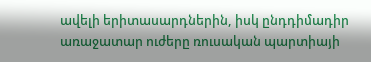ավելի երիտասարդներին, իսկ ընդդիմադիր առաջատար ուժերը ռուսական պարտիայի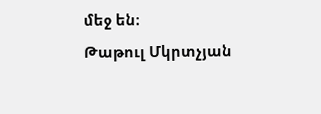մեջ են։
Թաթուլ Մկրտչյան